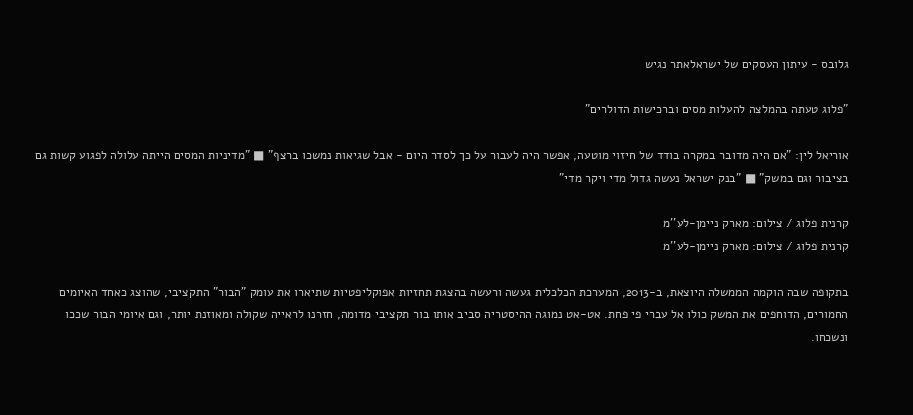גלובס - עיתון העסקים של ישראלאתר נגיש

"פלוג טעתה בהמלצה להעלות מסים וברכישות הדולרים"

אוריאל לין: "אם היה מדובר במקרה בודד של חיזוי מוטעה, אפשר היה לעבור על כך לסדר היום - אבל שגיאות נמשכו ברצף" ■ "מדיניות המסים הייתה עלולה לפגוע קשות גם בציבור וגם במשק" ■ "בנק ישראל נעשה גדול מדי ויקר מדי"

קרנית פלוג / צילום: מארק ניימן-לע''מ
קרנית פלוג / צילום: מארק ניימן-לע''מ

בתקופה שבה הוקמה הממשלה היוצאת, ב-2013, המערכת הכלכלית געשה ורעשה בהצגת תחזיות אפוקליפטיות שתיארו את עומק "הבור" התקציבי, שהוצג כאחד האיומים החמורים, הדוחפים את המשק כולו אל עברי פי פחת. אט-אט נמוגה ההיסטריה סביב אותו בור תקציבי מדומה, חזרנו לראייה שקולה ומאוזנת יותר, וגם איומי הבור שככו ונשכחו.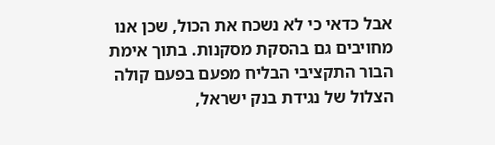אבל כדאי כי לא נשכח את הכול, שכן אנו מחויבים גם בהסקת מסקנות. בתוך אימת הבור התקציבי הבליח מפעם בפעם קולה הצלול של נגידת בנק ישראל,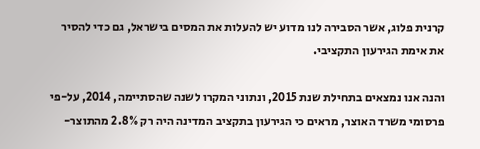קרנית פלוג, אשר הסבירה לנו מדוע יש להעלות את המסים בישראל, גם כדי להסיר את אימת הגירעון התקציבי.

והנה אנו נמצאים בתחילת שנת 2015, ונתוני המקרו לשנה שהסתיימה, 2014, על-פי פרסומי משרד האוצר, מראים כי הגירעון בתקציב המדינה היה רק 2.8% מהתוצר-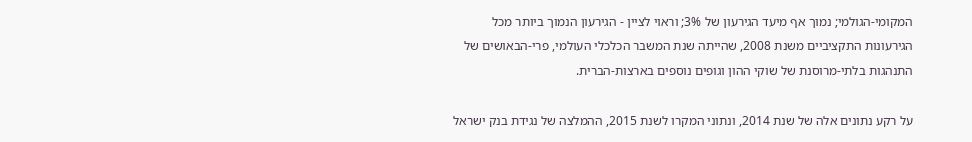המקומי-הגולמי; נמוך אף מיעד הגירעון של 3%; וראוי לציין - הגירעון הנמוך ביותר מכל הגירעונות התקציביים משנת 2008, שהייתה שנת המשבר הכלכלי העולמי, פרי-הבאושים של התנהגות בלתי-מרוסנת של שוקי ההון וגופים נוספים בארצות-הברית.

על רקע נתונים אלה של שנת 2014, ונתוני המקרו לשנת 2015, ההמלצה של נגידת בנק ישראל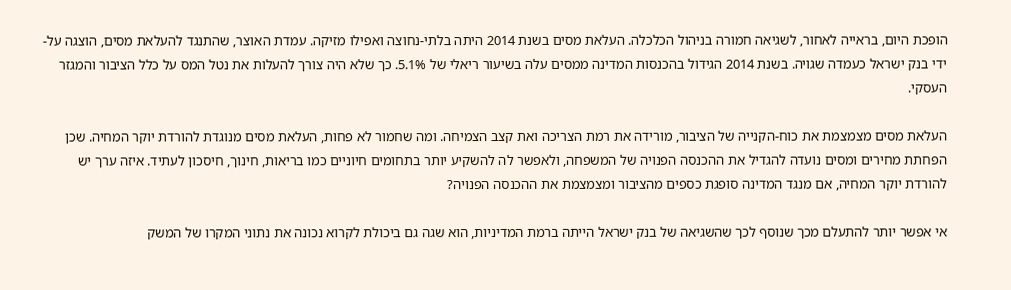הופכת היום, בראייה לאחור, לשגיאה חמורה בניהול הכלכלה. העלאת מסים בשנת 2014 היתה בלתי-נחוצה ואפילו מזיקה. עמדת האוצר, שהתנגד להעלאת מסים, הוצגה על-ידי בנק ישראל כעמדה שגויה. בשנת 2014 הגידול בהכנסות המדינה ממסים עלה בשיעור ריאלי של 5.1%. כך שלא היה צורך להעלות את נטל המס על כלל הציבור והמגזר העסקי.

העלאת מסים מצמצמת את כוח-הקנייה של הציבור, מורידה את רמת הצריכה ואת קצב הצמיחה. ומה שחמור לא פחות, העלאת מסים מנוגדת להורדת יוקר המחיה. שכן הפחתת מחירים ומסים נועדה להגדיל את ההכנסה הפנויה של המשפחה, ולאפשר לה להשקיע יותר בתחומים חיוניים כמו בריאות, חינוך, חיסכון לעתיד. איזה ערך יש להורדת יוקר המחיה, אם מנגד המדינה סופגת כספים מהציבור ומצמצמת את ההכנסה הפנויה?

אי אפשר יותר להתעלם מכך שנוסף לכך שהשגיאה של בנק ישראל הייתה ברמת המדיניות, הוא שגה גם ביכולת לקרוא נכונה את נתוני המקרו של המשק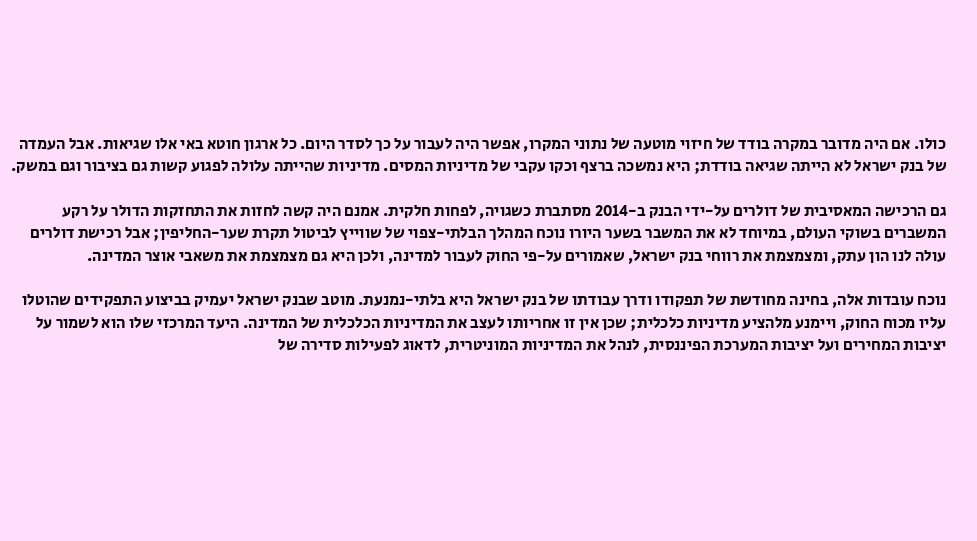כולו. אם היה מדובר במקרה בודד של חיזוי מוטעה של נתוני המקרו, אפשר היה לעבור על כך לסדר היום. כל ארגון חוטא באי אלו שגיאות. אבל העמדה של בנק ישראל לא הייתה שגיאה בודדת; היא נמשכה ברצף וכקו עקבי של מדיניות המסים. מדיניות שהייתה עלולה לפגוע קשות גם בציבור וגם במשק.

גם הרכישה המאסיבית של דולרים על-ידי הבנק ב-2014 מסתברת כשגויה, לפחות חלקית. אמנם היה קשה לחזות את התחזקות הדולר על רקע המשברים בשוקי העולם, במיוחד לא את המשבר בשער היורו נוכח המהלך הבלתי-צפוי של שווייץ לביטול תקרת שער-החליפין; אבל רכישת דולרים עולה לנו הון עתק, ומצמצמת את רווחי בנק ישראל, שאמורים על-פי החוק לעבור למדינה, ולכן היא גם מצמצמת את משאבי אוצר המדינה.

נוכח עובדות אלה, בחינה מחודשת של תפקודו ודרך עבודתו של בנק ישראל היא בלתי-נמנעת. מוטב שבנק ישראל יעמיק בביצוע התפקידים שהוטלו עליו מכוח החוק, ויימנע מלהציע מדיניות כלכלית; שכן אין זו אחריותו לעצב את המדיניות הכלכלית של המדינה. היעד המרכזי שלו הוא לשמור על יציבות המחירים ועל יציבות המערכת הפיננסית, לנהל את המדיניות המוניטרית, לדאוג לפעילות סדירה של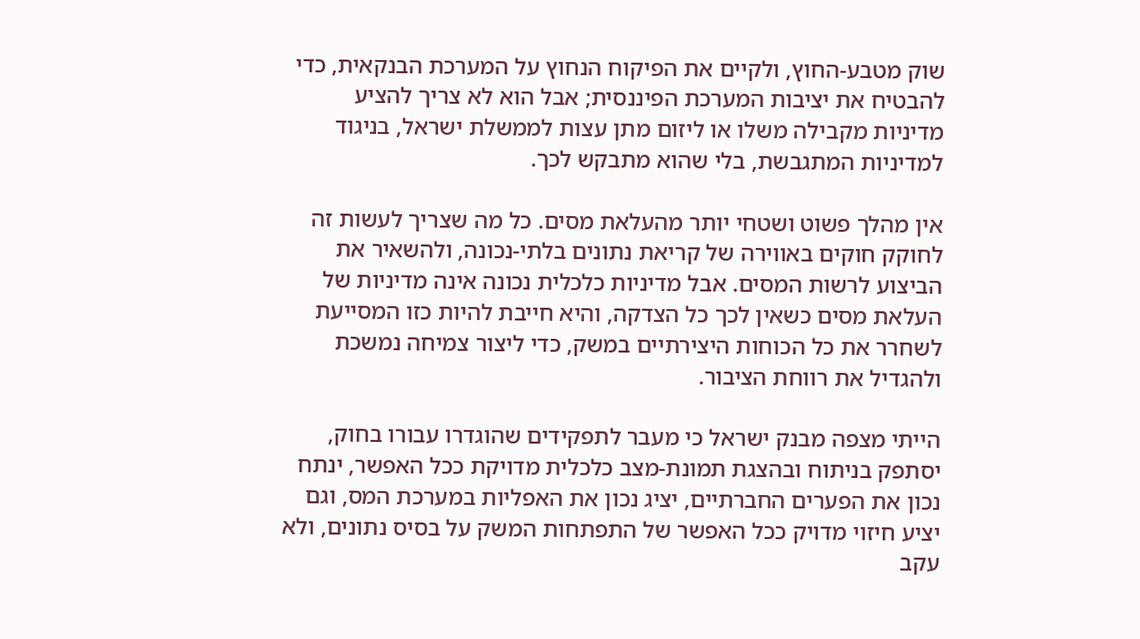שוק מטבע-החוץ, ולקיים את הפיקוח הנחוץ על המערכת הבנקאית, כדי להבטיח את יציבות המערכת הפיננסית; אבל הוא לא צריך להציע מדיניות מקבילה משלו או ליזום מתן עצות לממשלת ישראל, בניגוד למדיניות המתגבשת, בלי שהוא מתבקש לכך.

אין מהלך פשוט ושטחי יותר מהעלאת מסים. כל מה שצריך לעשות זה לחוקק חוקים באווירה של קריאת נתונים בלתי-נכונה, ולהשאיר את הביצוע לרשות המסים. אבל מדיניות כלכלית נכונה אינה מדיניות של העלאת מסים כשאין לכך כל הצדקה, והיא חייבת להיות כזו המסייעת לשחרר את כל הכוחות היצירתיים במשק, כדי ליצור צמיחה נמשכת ולהגדיל את רווחת הציבור.

הייתי מצפה מבנק ישראל כי מעבר לתפקידים שהוגדרו עבורו בחוק, יסתפק בניתוח ובהצגת תמונת-מצב כלכלית מדויקת ככל האפשר, ינתח נכון את הפערים החברתיים, יציג נכון את האפליות במערכת המס, וגם יציע חיזוי מדויק ככל האפשר של התפתחות המשק על בסיס נתונים, ולא עקב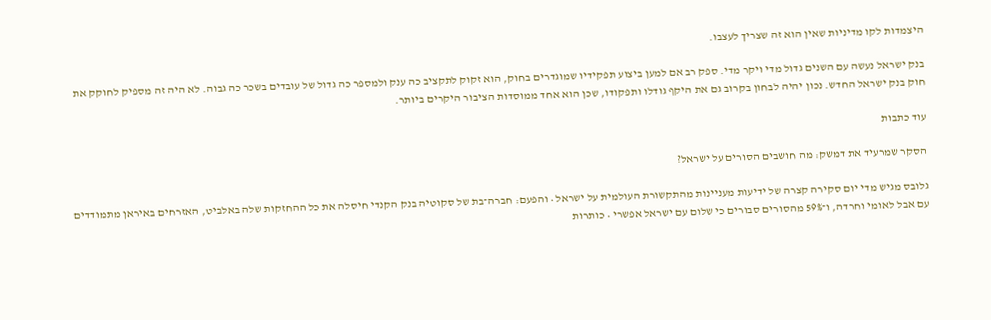היצמדות לקו מדיניות שאין הוא זה שצריך לעצבו.

בנק ישראל נעשה עם השנים גדול מדי ויקר מדי. ספק רב אם למען ביצוע תפקידיו שמוגדרים בחוק, הוא זקוק לתקציב כה ענק ולמספר כה גדול של עובדים בשכר כה גבוה. לא היה זה מספיק לחוקק את חוק בנק ישראל החדש. נכון יהיה לבחון בקרוב גם את היקף גודלו ותפקודו, שכן הוא אחד ממוסדות הציבור היקרים ביותר.

עוד כתבות

הסקר שמרעיד את דמשק: מה חושבים הסורים על ישראל?

גלובס מגיש מדי יום סקירה קצרה של ידיעות מעניינות מהתקשורת העולמית על ישראל • והפעם: חברה־בת של סקוטיה בנק הקנדי חיסלה את כל ההחזקות שלה באלביט, האזרחים באיראן מתמודדים עם אבל לאומי וחרדה, ו־59% מהסורים סבורים כי שלום עם ישראל אפשרי • כותרות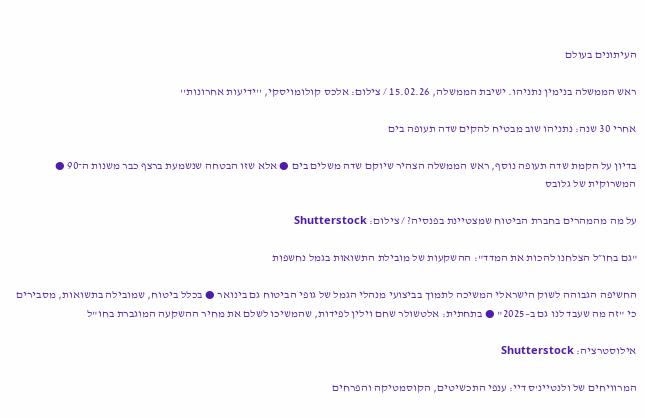העיתונים בעולם

ראש הממשלה בנימין נתניהו. ישיבת הממשלה, 15.02.26 / צילום: אלכס קולומויסקי, ''ידיעות אחרונות''

אחרי 30 שנה: נתניהו שוב מבטיח להקים שדה תעופה בים

בדיון על הקמת שדה תעופה נוסף, ראש הממשלה הצהיר שיוקם שדה משלים בים ● אלא שזו הבטחה שנשמעת ברצף כבר משנות ה־90 ● המשרוקית של גלובס

על מה מהמהרים בחברת הביטוח שמצטיינת בפנסיה? / צילום: Shutterstock

"גם בחו״ל הצלחנו להכות את המדד": ההשקעות של מובילת התשואות בגמל נחשפות

החשיפה הגבוהה לשוק הישראלי המשיכה לתמוך בביצועי מנהלי הגמל של גופי הביטוח גם בינואר ● בכלל ביטוח, שמובילה בתשואות, מסבירים כי "זה מה שעבד לנו גם ב–2025" ● בתחתית: אלטשולר שחם וילין לפידות, שהמשיכו לשלם את מחיר ההשקעה המוגברת בחו"ל

אילוסטרציה: Shutterstock

המרוויחים של ולנטיינ'ס דיי: ענפי התכשיטים, הקוסמטיקה והפרחים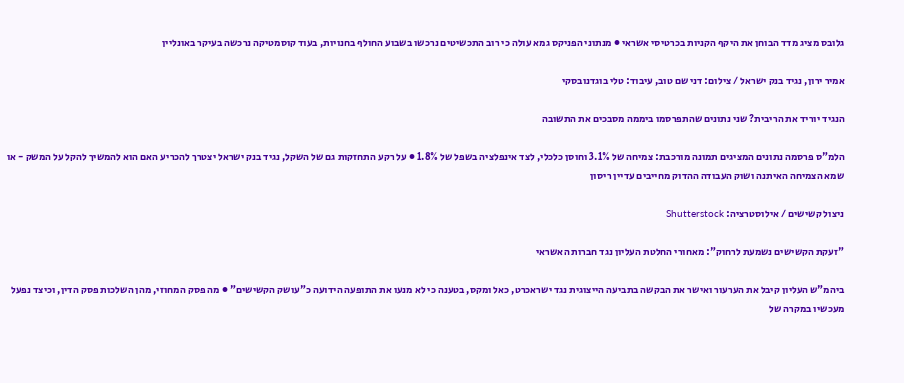גלובס מציג מדד הבוחן את היקף הקניות בכרטיסי אשראי ● מנתוני הפניקס גמא עולה כי רוב התכשיטים נרכשו בשבוע החולף בחנויות, בעוד קוסמטיקה נרכשה בעיקר באונליין

אמיר ירון, נגיד בנק ישראל / צילום: דני שם טוב, עיבוד: טלי בוגדנובסקי

הנגיד יוריד את הריבית? שני נתונים שהתפרסמו ביממה מסבכים את התשובה

הלמ"ס פרסמה נתונים המציגים תמונה מורכבת: צמיחה של 3.1% וחוסן כלכלי, לצד אינפלציה בשפל של 1.8% ● על רקע התחזקות גם של השקל, נגיד בנק ישראל יצטרך להכריע האם הוא להמשיך להקל על המשק - או שמא הצמיחה האיתנה ושוק העבודה ההדוק מחייבים עדיין ריסון

ניצול קשישים / אילוסטרציה: Shutterstock

"זעקת הקשישים נשמעת לרחוק": מאחורי החלטת העליון נגד חברות האשראי

ביהמ"ש העליון קיבל את הערעור ואישר את הבקשה בתביעה הייצוגית נגד ישראכרט, כאל ומקס, בטענה כי לא מנעו את התופעה הידועה כ"עושק הקשישים" ● מה פסק המחוזי, מהן השלכות פסק הדין, וכיצד נפעל מעכשיו במקרה של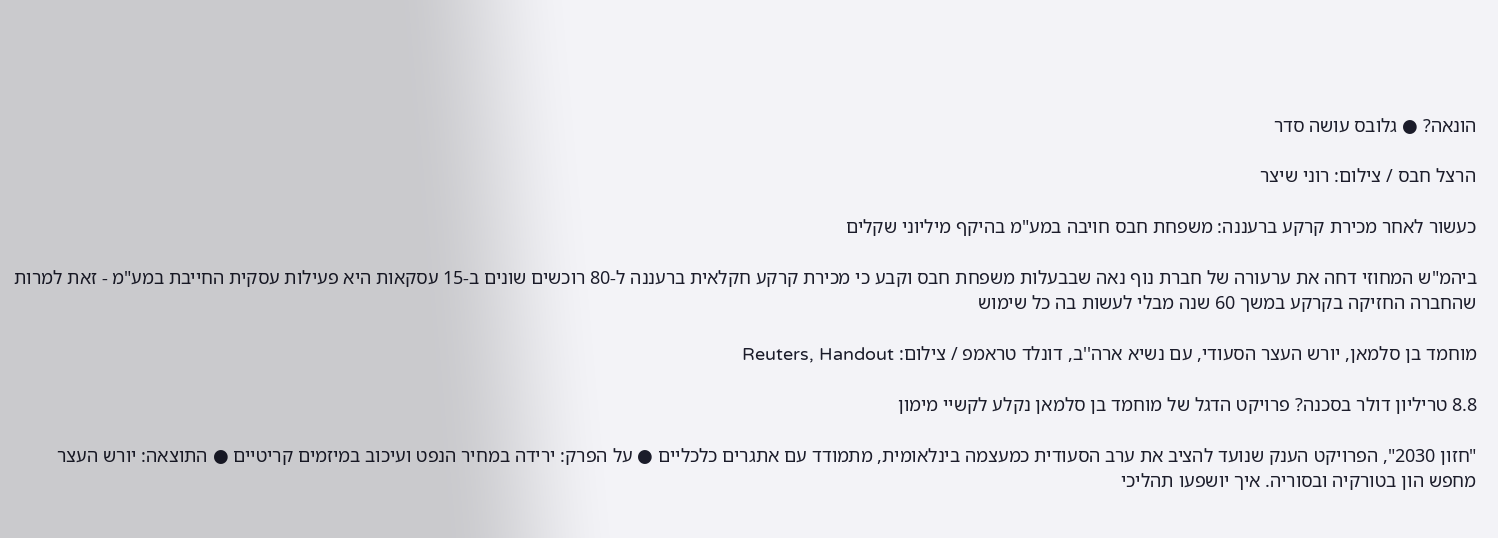הונאה? ● גלובס עושה סדר

הרצל חבס / צילום: רוני שיצר

כעשור לאחר מכירת קרקע ברעננה: משפחת חבס חויבה במע"מ בהיקף מיליוני שקלים

ביהמ"ש המחוזי דחה את ערעורה של חברת נוף נאה שבבעלות משפחת חבס וקבע כי מכירת קרקע חקלאית ברעננה ל-80 רוכשים שונים ב-15 עסקאות היא פעילות עסקית החייבת במע"מ - זאת למרות שהחברה החזיקה בקרקע במשך 60 שנה מבלי לעשות בה כל שימוש

מוחמד בן סלמאן, יורש העצר הסעודי, עם נשיא ארה''ב, דונלד טראמפ / צילום: Reuters, Handout

8.8 טריליון דולר בסכנה? פרויקט הדגל של מוחמד בן סלמאן נקלע לקשיי מימון

"חזון 2030", הפרויקט הענק שנועד להציב את ערב הסעודית כמעצמה בינלאומית, מתמודד עם אתגרים כלכליים ● על הפרק: ירידה במחיר הנפט ועיכוב במיזמים קריטיים ● התוצאה: יורש העצר מחפש הון בטורקיה ובסוריה. איך יושפעו תהליכי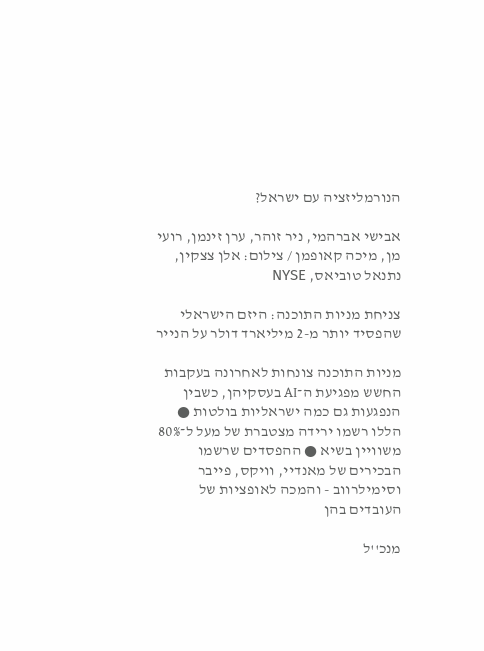הנורמליזציה עם ישראל?

אבישי אברהמי, ניר זוהר, ערן זינמן, רועי מן, מיכה קאופמן / צילום: אלן צצקין, נתנאל טוביאס, NYSE

צניחת מניות התוכנה: היזם הישראלי שהפסיד יותר מ-2 מיליארד דולר על הנייר

מניות התוכנה צונחות לאחרונה בעקבות החשש מפגיעת ה־AI בעסקיהן, כשבין הנפגעות גם כמה ישראליות בולטות ● הללו רשמו ירידה מצטברת של מעל ל־80% משוויין בשיא ● ההפסדים שרשמו הבכירים של מאנדיי, וויקס, פייבר וסימילרווב - והמכה לאופציות של העובדים בהן

מנכ''ל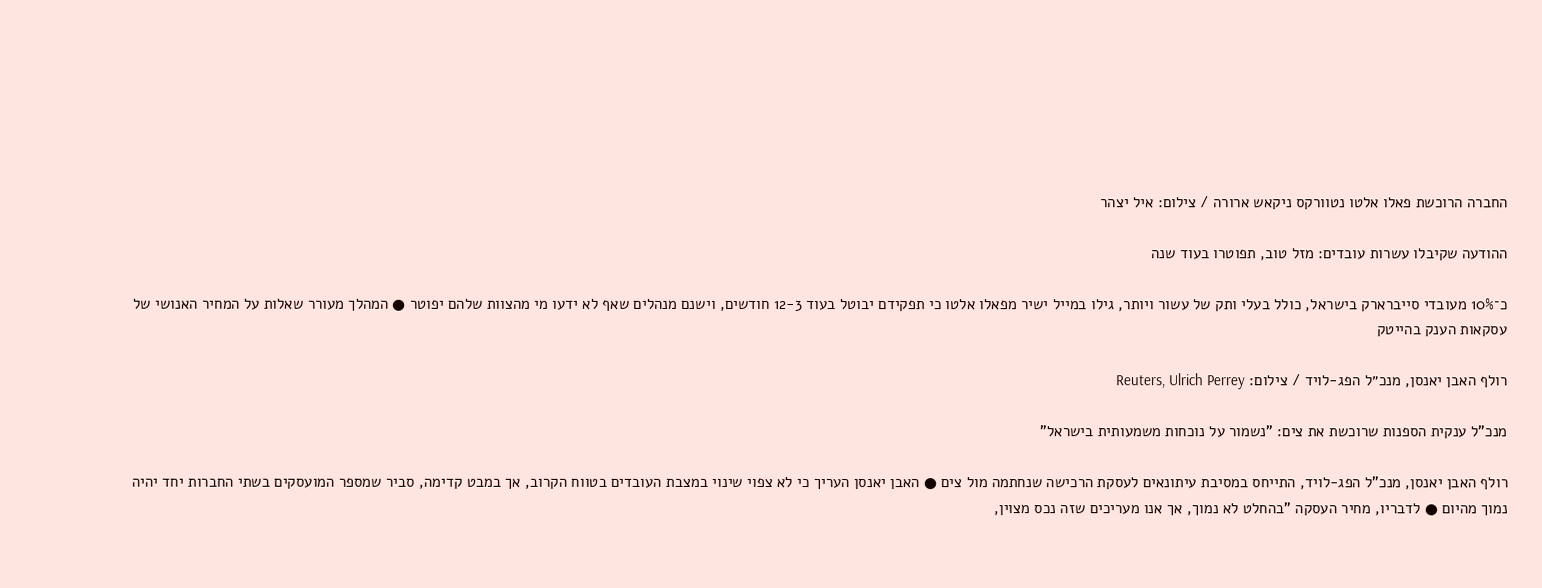החברה הרוכשת פאלו אלטו נטוורקס ניקאש ארורה / צילום: איל יצהר

ההודעה שקיבלו עשרות עובדים: מזל טוב, תפוטרו בעוד שנה

כ־10% מעובדי סייברארק בישראל, כולל בעלי ותק של עשור ויותר, גילו במייל ישיר מפאלו אלטו כי תפקידם יבוטל בעוד 12-3 חודשים, וישנם מנהלים שאף לא ידעו מי מהצוות שלהם יפוטר ● המהלך מעורר שאלות על המחיר האנושי של עסקאות הענק בהייטק

רולף האבן יאנסן, מנכ״ל הפג-לויד / צילום: Reuters, Ulrich Perrey

מנכ"ל ענקית הספנות שרוכשת את צים: "נשמור על נוכחות משמעותית בישראל"

רולף האבן יאנסן, מנכ"ל הפג-לויד, התייחס במסיבת עיתונאים לעסקת הרכישה שנחתמה מול צים ● האבן יאנסן העריך כי לא צפוי שינוי במצבת העובדים בטווח הקרוב, אך במבט קדימה, סביר שמספר המועסקים בשתי החברות יחד יהיה נמוך מהיום ● לדבריו, מחיר העסקה "בהחלט לא נמוך, אך אנו מעריכים שזה נכס מצוין,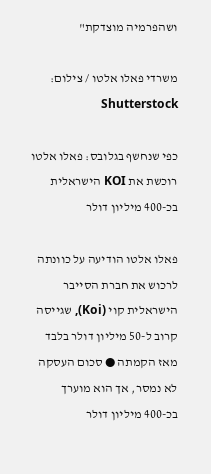ושהפרמיה מוצדקת"

משרדי פאלו אלטו / צילום: Shutterstock

כפי שנחשף בגלובס: פאלו אלטו רוכשת את KOI הישראלית בכ-400 מיליון דולר

פאלו אלטו הודיעה על כוונתה לרכוש את חברת הסייבר הישראלית קוי (Koi), שגייסה קרוב ל-50 מיליון דולר בלבד מאז הקמתה ● סכום העסקה לא נמסר, אך הוא מוערך בכ-400 מיליון דולר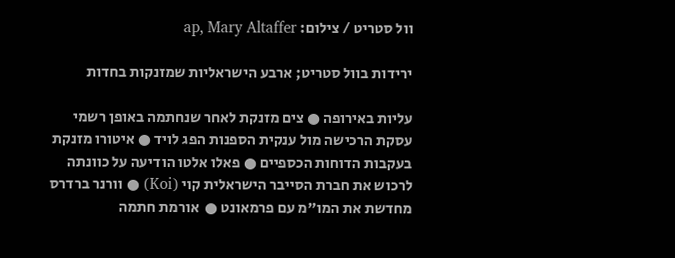וול סטריט / צילום: ap, Mary Altaffer

ירידות בוול סטריט; ארבע הישראליות שמזנקות בחדות

עליות באירופה ● צים מזנקת לאחר שנחתמה באופן רשמי עסקת הרכישה מול ענקית הספנות הפג לויד ● איטורו מזנקת בעקבות הדוחות הכספיים ● פאלו אלטו הודיעה על כוונתה לרכוש את חברת הסייבר הישראלית קוי (Koi) ● וורנר ברדרס מחדשת את המו"מ עם פרמאונט ●  אורמת חתמה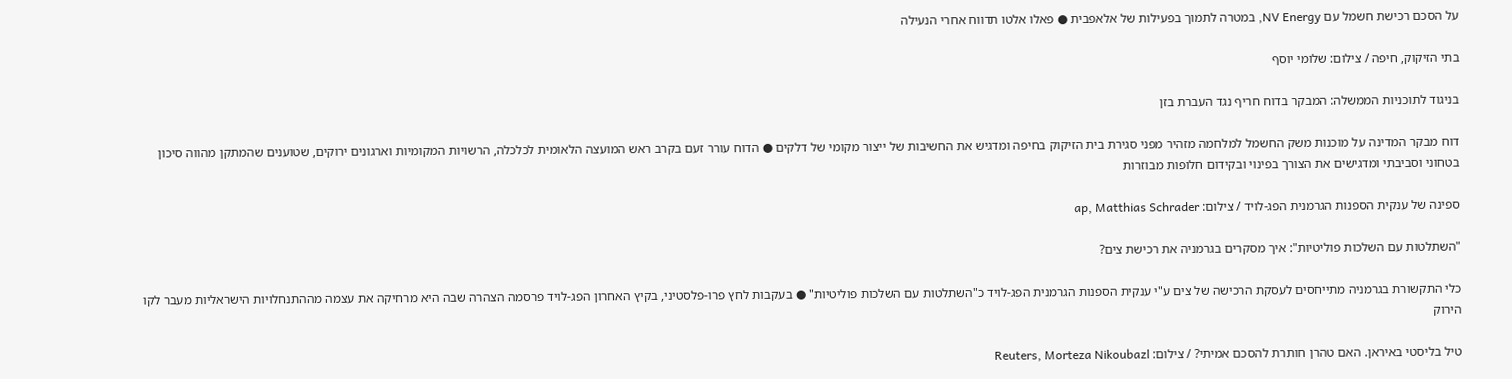על הסכם רכישת חשמל עם NV Energy, במטרה לתמוך בפעילות של אלאפבית ● פאלו אלטו תדווח אחרי הנעילה

בתי הזיקוק, חיפה / צילום: שלומי יוסף

בניגוד לתוכניות הממשלה: המבקר בדוח חריף נגד העברת בזן

דוח מבקר המדינה על מוכנות משק החשמל למלחמה מזהיר מפני סגירת בית הזיקוק בחיפה ומדגיש את החשיבות של ייצור מקומי של דלקים ● הדוח עורר זעם בקרב ראש המועצה הלאומית לכלכלה, הרשויות המקומיות וארגונים ירוקים, שטוענים שהמתקן מהווה סיכון בטחוני וסביבתי ומדגישים את הצורך בפינוי ובקידום חלופות מבוזרות

ספינה של ענקית הספנות הגרמנית הפג-לויד / צילום: ap, Matthias Schrader

"השתלטות עם השלכות פוליטיות": איך מסקרים בגרמניה את רכישת צים?

כלי התקשורת בגרמניה מתייחסים לעסקת הרכישה של צים ע"י ענקית הספנות הגרמנית הפג-לויד כ"השתלטות עם השלכות פוליטיות" ● בעקבות לחץ פרו-פלסטיני, בקיץ האחרון הפג-לויד פרסמה הצהרה שבה היא מרחיקה את עצמה מההתנחלויות הישראליות מעבר לקו הירוק

טיל בליסטי באיראן. האם טהרן חותרת להסכם אמיתי? / צילום: Reuters, Morteza Nikoubazl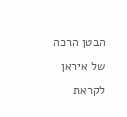הבטן הרכה של איראן לקראת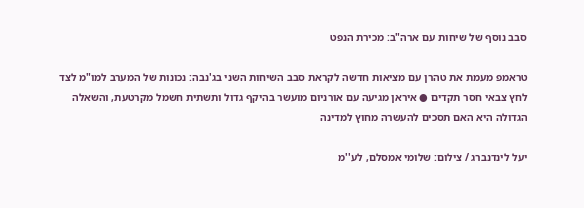סבב נוסף של שיחות עם ארה"ב: מכירת הנפט

טראמפ מעמת את טהרן עם מציאות חדשה לקראת סבב השיחות השני בג'נבה: נכונות של המערב למו"מ לצד לחץ צבאי חסר תקדים ● איראן מגיעה עם אורניום מועשר בהיקף גדול ותשתית חשמל מקרטעת, והשאלה הגדולה היא האם תסכים להעשרה מחוץ למדינה

יעל לינדנברג / צילום: שלומי אמסלם, לע''מ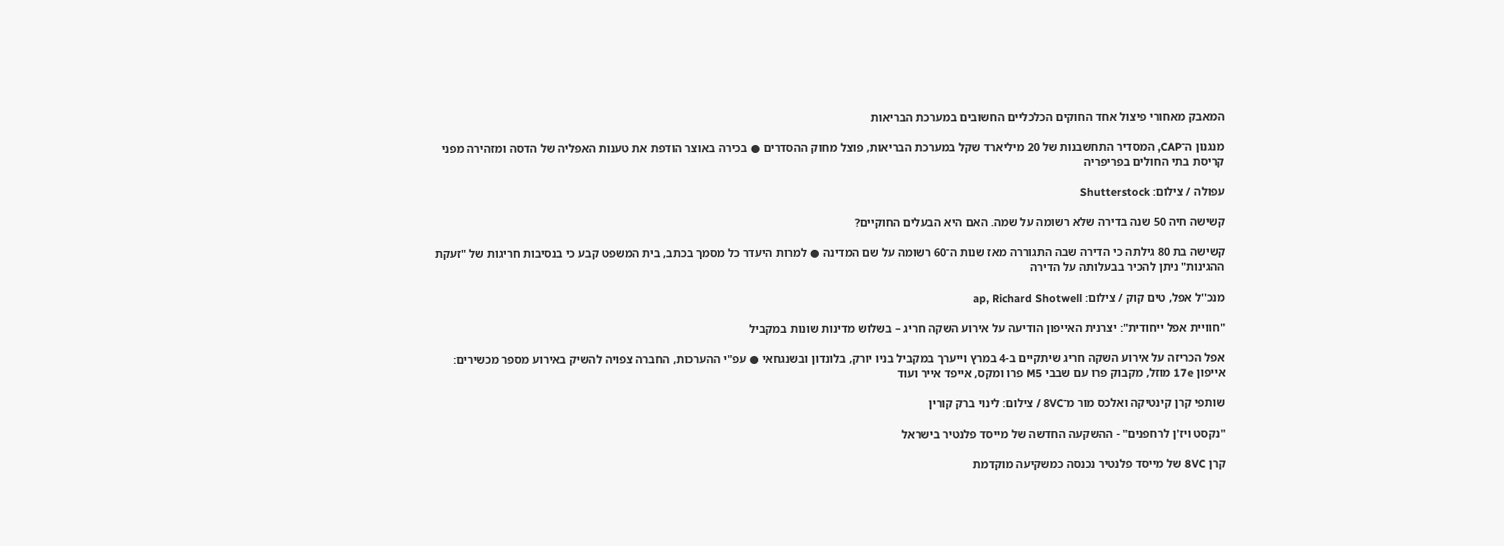המאבק מאחורי פיצול אחד החוקים הכלכליים החשובים במערכת הבריאות

מנגנון ה־CAP, המסדיר התחשבנות של 20 מיליארד שקל במערכת הבריאות, פוצל מחוק ההסדרים ● בכירה באוצר הודפת את טענות האפליה של הדסה ומזהירה מפני קריסת בתי החולים בפריפריה

עפולה / צילום: Shutterstock

קשישה חיה 50 שנה בדירה שלא רשומה על שמה. האם היא הבעלים החוקיים?

קשישה בת 80 גילתה כי הדירה שבה התגוררה מאז שנות ה־60 רשומה על שם המדינה ● למרות היעדר כל מסמך בכתב, בית המשפט קבע כי בנסיבות חריגות של "זעקת ההגינות" ניתן להכיר בבעלותה על הדירה

מנכ''ל אפל, טים קוק / צילום: ap, Richard Shotwell

"חוויית אפל ייחודית": יצרנית האייפון הודיעה על אירוע השקה חריג – בשלוש מדינות שונות במקביל

אפל הכריזה על אירוע השקה חריג שיתקיים ב-4 במרץ וייערך במקביל בניו יורק, בלונדון ובשנגחאי ● עפ"י ההערכות, החברה צפויה להשיק באירוע מספר מכשירים: אייפון 17e מוזל, מקבוק פרו עם שבבי M5 פרו ומקס, אייפד אייר ועוד

שותפי קרן קינטיקה ואלכס מור מ־8VC / צילום: לינוי ברק קורין

"נקסט ויז'ן לרחפנים" - ההשקעה החדשה של מייסד פלנטיר בישראל

קרן 8VC של מייסד פלנטיר נכנסה כמשקיעה מוקדמת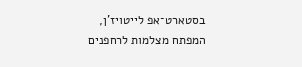בסטארט־אפ לייטויז'ן, המפתח מצלמות לרחפנים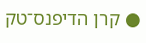● קרן הדיפנס־טק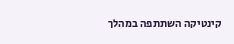קינטיקה השתתפה במהלך